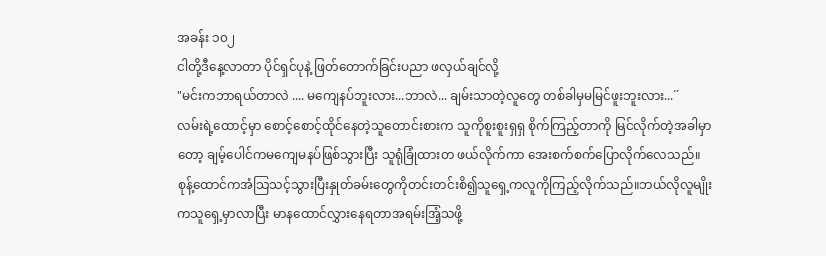အခန်း ၁၀၂
ငါတို့ဒီနေ့လာတာ ပိုင်ရှင်ပုနဲ့ ဖြတ်တောက်ခြင်းပညာ ဖလှယ်ချင်လို့
"မင်းကဘာရယ်တာလဲ .... မကျေနပ်ဘူးလား...ဘာလဲ... ချမ်းသာတဲ့လူတွေ တစ်ခါမှမမြင်ဖူးဘူးလား...´´
လမ်းရဲ့ထောင့်မှာ စောင့်စောင့်ထိုင်နေတဲ့သူတောင်းစားက သူကိုစူးစူးရှရှ စိုက်ကြည့်တာကို မြင်လိုက်တဲ့အခါမှာတော့ ချမ့်ပေါင်ကမကျေမနပ်ဖြစ်သွားပြီး သူရုံခြုံထားတ ဖယ်လိုက်ကာ အေးစက်စက်ပြောလိုက်လေသည်။
စုန့်ထောင်ကအံသြသင့်သွားပြီးနှုတ်ခမ်းတွေကိုတင်းတင်းစိ၍သူရှေ့ကလူကိုကြည့်လိုက်သည်။ဘယ်လိုလူမျိုးကသူရှေ့မှာလာပြီး မာနထောင်လွှားနေရတာအရမ်းအြံ့သဖို့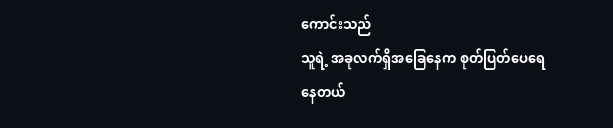ကောင်းသည်
သူရဲ့ အခုလက်ရှိအခြေနေက စုတ်ပြတ်ပေရေနေတယ်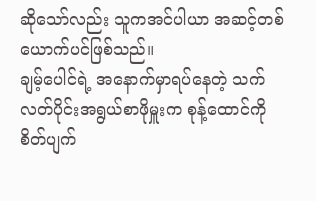ဆိုသော်လည်း သူကအင်ပါယာ အဆင့်တစ်ယောက်ပင်ဖြစ်သည်။
ချမ့်ပေါင်ရဲ့ အနောက်မှာရပ်နေတဲ့ သက်လတ်ပိုင်းအရွယ်စာဖိုမှူးက စုန့်ထောင်ကို စိတ်ပျက်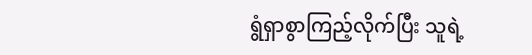ရွံရှာစွာကြည့်လိုက်ပြီး သူရဲ့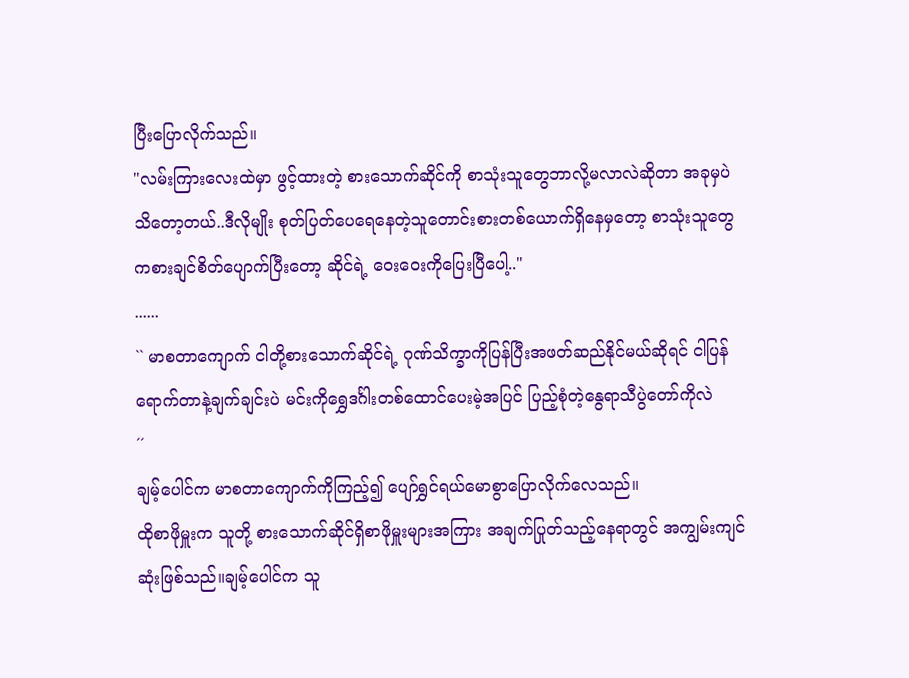ပြီးပြောလိုက်သည်။
"လမ်းကြားလေးထဲမှာ ဖွင့်ထားတဲ့ စားသောက်ဆိုင်ကို စာသုံးသူတွေဘာလို့မလာလဲဆိုတာ အခုမှပဲသိတော့တယ်..ဒီလိုမျိုး စုတ်ပြတ်ပေရေနေတဲ့သူတောင်းစားတစ်ယောက်ရှိနေမှတော့ စာသုံးသူတွေကစားချင်စိတ်ပျောက်ပြီးတော့ ဆိုင်ရဲ့ ဝေးဝေးကိုပြေးပြီပေါ့.."
......
`` မာစတာကျောက် ငါတို့စားသောက်ဆိုင်ရဲ့ ဂုဏ်သိက္ခာကိုပြန်ပြီးအဖတ်ဆည်နိုင်မယ်ဆိုရင် ငါပြန်ရောက်တာနဲ့ချက်ချင်းပဲ မင်းကိုရွှေဒင်္ဂါးတစ်ထောင်ပေးမဲ့အပြင် ပြည့်စုံတဲ့နွေရာသီပွဲတော်ကိုလဲ
´´
ချမ့်ပေါင်က မာစတာကျောက်ကိုကြည့်၍ ပျော်ရွှင်ရယ်မောစွာပြောလိုက်လေသည်။
ထိုစာဖိုမှူးက သူတို့ စားသောက်ဆိုင်ရှိစာဖိုမှူးများအကြား အချက်ပြုတ်သည့်နေရာတွင် အကျွမ်းကျင်ဆုံးဖြစ်သည်။ချမ့်ပေါင်က သူ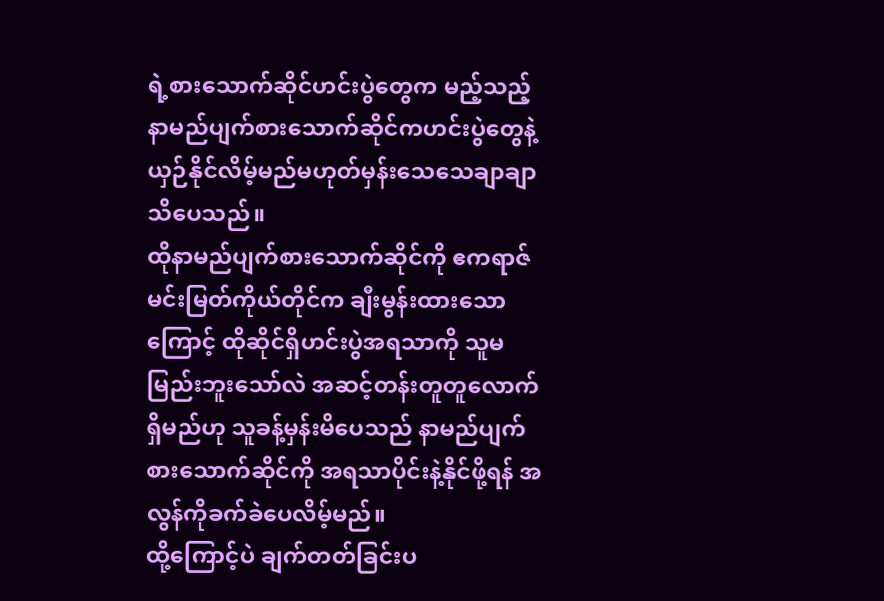ရဲ့စားသောက်ဆိုင်ဟင်းပွဲတွေက မည့်သည့်နာမည်ပျက်စားသောက်ဆိုင်ကဟင်းပွဲတွေနဲ့ ယှဉ်နိုင်လိမ့်မည်မဟုတ်မှန်းသေသေချာချာသိပေသည်။
ထိုနာမည်ပျက်စားသောက်ဆိုင်ကို ဧကရာဇ်မင်းမြတ်ကိုယ်တိုင်က ချီးမွန်းထားသောကြောင့် ထိုဆိုင်ရှိဟင်းပွဲအရသာကို သူမမြည်းဘူးသော်လဲ အဆင့်တန်းတူတူလောက်ရှိမည်ဟု သူခန့်မှန်းမိပေသည် နာမည်ပျက်စားသောက်ဆိုင်ကို အရသာပိုင်းနဲ့နိုင်ဖို့ရန် အလွန်ကိုခက်ခဲပေလိမ့်မည်။
ထို့ကြောင့်ပဲ ချက်တတ်ခြင်းပ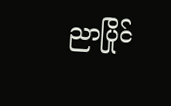ညာပြိုင်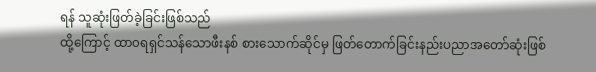ရန် သူဆုံးဖြတ်ခဲ့ခြင်းဖြစ်သည်
ထို့ကြောင့် ထာ၀ရရှင်သန်သောဖီးနစ် စားသောက်ဆိုင်မှ ဖြတ်တောက်ခြင်းနည်းပညာအတော်ဆုံးဖြစ်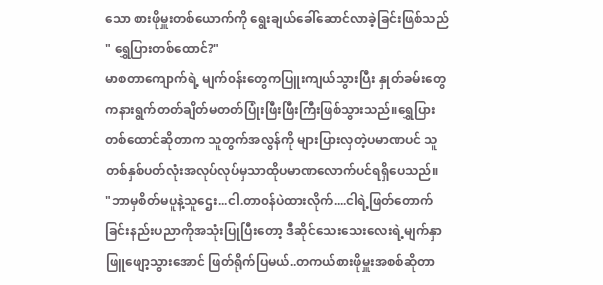သော စားဖိုမှူးတစ်ယောက်ကို ရွေးချယ်ခေါ်ဆောင်လာခဲ့ခြင်းဖြစ်သည်
" ရွှေပြားတစ်ထောင်?"
မာစတာကျောက်ရဲ့ မျက်၀န်းတွေကပြူးကျယ်သွားပြီး နှုတ်ခမ်းတွေကနားရွက်တတ်ချိတ်မတတ်ပြုံးဖြီးဖြီးကြီးဖြစ်သွားသည်။ရွှေပြားတစ်ထောင်ဆိုတာက သူတွက်အလွန်ကို များပြားလှတဲ့ပမာဏပင် သူတစ်နှစ်ပတ်လုံးအလုပ်လုပ်မှသာထိုပမာဏလောက်ပင်ရရှိပေသည်။
"ဘာမှစိတ်မပူနဲ့သူဌေး...ငါ.တာ၀န်ပဲထားလိုက်....ငါရဲ့ဖြတ်တောက်ခြင်းနည်းပညာကိုအသုံးပြုပြီးတော့ ဒီဆိုင်သေးသေးလေးရဲ့မျက်နှာဖြူဖျော့သွားအောင် ဖြတ်ရိုက်ပြမယ်..တကယ်စားဖိုမှူးအစစ်ဆိုတာ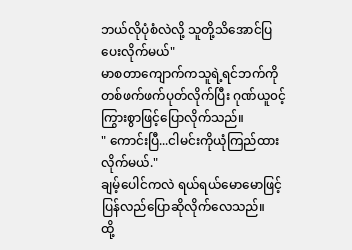ဘယ်လိုပုံစံလဲလို့ သူတို့သိအောင်ပြပေးလိုက်မယ်"
မာစတာကျောက်ကသူရဲ့ရင်ဘက်ကို တစ်ဖက်ဖက်ပုတ်လိုက်ပြီး ဂုဏ်ယူ၀င့်ကြွားစွာဖြင့်ပြောလိုက်သည်။
" ကောင်းပြီ...ငါမင်းကိုယုံကြည်ထားလိုက်မယ်."
ချမ့်ပေါင်ကလဲ ရယ်ရယ်မောမောဖြင့်ပြန်လည်ပြောဆိုလိုက်လေသည်။
ထို့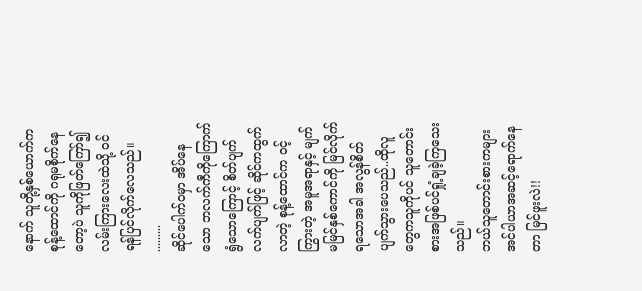နောက် သူတို့နှစ်ယောက်က စုန့်ထောင်ကို ဂရုမစိုက်နေတော့ပဲ သူကိုဖြတ်ကြော်၍ လမ်းကြားလေးထဲသို့ ၀င်ရန်ပြင်လိုက်လေသည်။
.........
ဆိုင်ပေါက်၀မှာ အိပ်နေသော ဘလက်ကီကိုကြောက်ရွံသောကြောင့် စိတ်ပျက်လက်ပျက်ဖြင့် ဆိုင်ကထွက်လာတဲ့ စုန့်ထောင်က ၀င့်ကြွားတဲ့ အမူအရာနှင့် မျက်မမြင်နှစ်ကောင်ကို မြင်လိုက်ရသောအခါ အလွန်စိတ်ပျက်သွားပေသည်..ထိုလူတွေကသူကိုပင် သူတောင်းစားအဖြစ်ပင်ရှုံ့ချခဲ့ကြသေးသည်။
ဘယ်သူတောင်းစားကများ အင်ပါယာအဆင့်ရောက်နေတာ မြင်ဖူးလဲ!!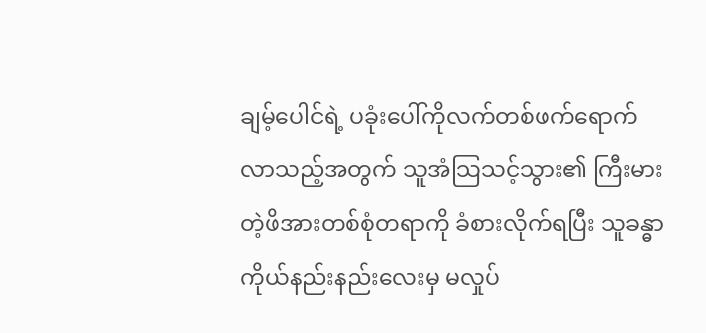ချမ့်ပေါင်ရဲ့ ပခုံးပေါ်ကိုလက်တစ်ဖက်ရောက်လာသည့်အတွက် သူအံသြသင့်သွား၏ ကြီးမားတဲ့ဖိအားတစ်စုံတရာကို ခံစားလိုက်ရပြီး သူခန္ဓာကိုယ်နည်းနည်းလေးမှ မလှုပ်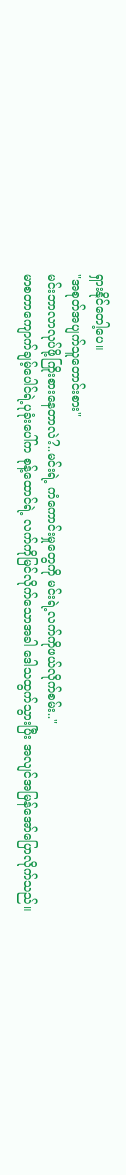ရှားနိုင်တေါ့ပေ။
"အစုတ်အပျက်သူတောင်းစား"
မင်းဘာလာလုပ်ဖို့ကြိုးစားနေတာလဲ?..မင်းရဲ့ ကံကောင်းမှုတွေကို မင်းရဲ့လက်ကိုဖယ်လိုက်စမ်း.."
မာစတာကျောက်ချမ့်ပေါင်ရဲ့ပုခုံးပေါ်က စုန့်ထောင်ရဲ့ လက်ကိုမြင်လိုက်သောအခါ ဒေါသထွက်သွားပြီး အလျင်အမြန်အော်ပြောလိုက်သည်။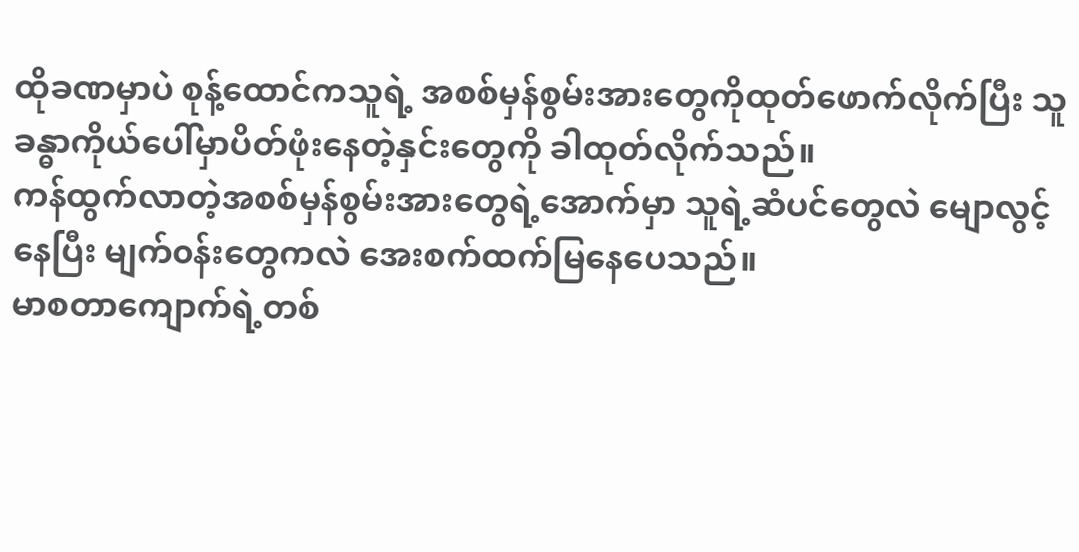ထိုခဏမှာပဲ စုန့်ထောင်ကသူရဲ့ အစစ်မှန်စွမ်းအားတွေကိုထုတ်ဖောက်လိုက်ပြီး သူခန္ဓာကိုယ်ပေါ်မှာပိတ်ဖုံးနေတဲ့နှင်းတွေကို ခါထုတ်လိုက်သည်။
ကန်ထွက်လာတဲ့အစစ်မှန်စွမ်းအားတွေရဲ့အောက်မှာ သူရဲ့ဆံပင်တွေလဲ မျောလွင့်နေပြီး မျက်၀န်းတွေကလဲ အေးစက်ထက်မြနေပေသည်။
မာစတာကျောက်ရဲ့တစ်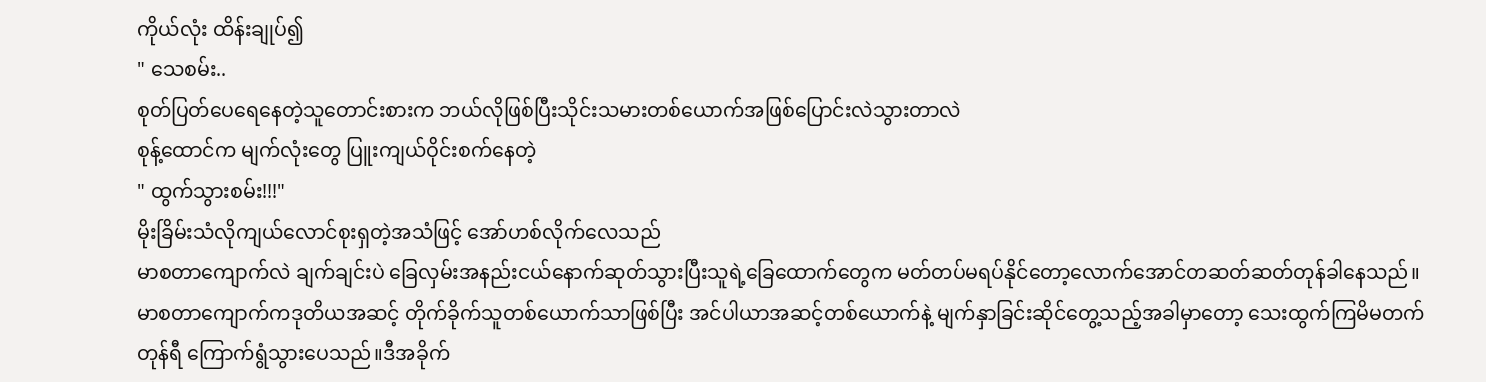ကိုယ်လုံး ထိန်းချုပ်၍
" သေစမ်း..
စုတ်ပြတ်ပေရေနေတဲ့သူတောင်းစားက ဘယ်လိုဖြစ်ပြီးသိုင်းသမားတစ်ယောက်အဖြစ်ပြောင်းလဲသွားတာလဲ
စုန့်ထောင်က မျက်လုံးတွေ ပြူးကျယ်ဝိုင်းစက်နေတဲ့
" ထွက်သွားစမ်း!!!"
မိုးခြိမ်းသံလိုကျယ်လောင်စုးရှတဲ့အသံဖြင့် အော်ဟစ်လိုက်လေသည်
မာစတာကျောက်လဲ ချက်ချင်းပဲ ခြေလှမ်းအနည်းငယ်နောက်ဆုတ်သွားပြီးသူရဲ့ခြေထောက်တွေက မတ်တပ်မရပ်နိုင်တော့လောက်အောင်တဆတ်ဆတ်တုန်ခါနေသည်။
မာစတာကျောက်ကဒုတိယအဆင့် တိုက်ခိုက်သူတစ်ယောက်သာဖြစ်ပြီး အင်ပါယာအဆင့်တစ်ယောက်နဲ့ မျက်နှာခြင်းဆိုင်တွေ့သည့်အခါမှာတော့ သေးထွက်ကြမိမတက် တုန်ရီ ကြောက်ရွံသွားပေသည်။ဒီအခိုက်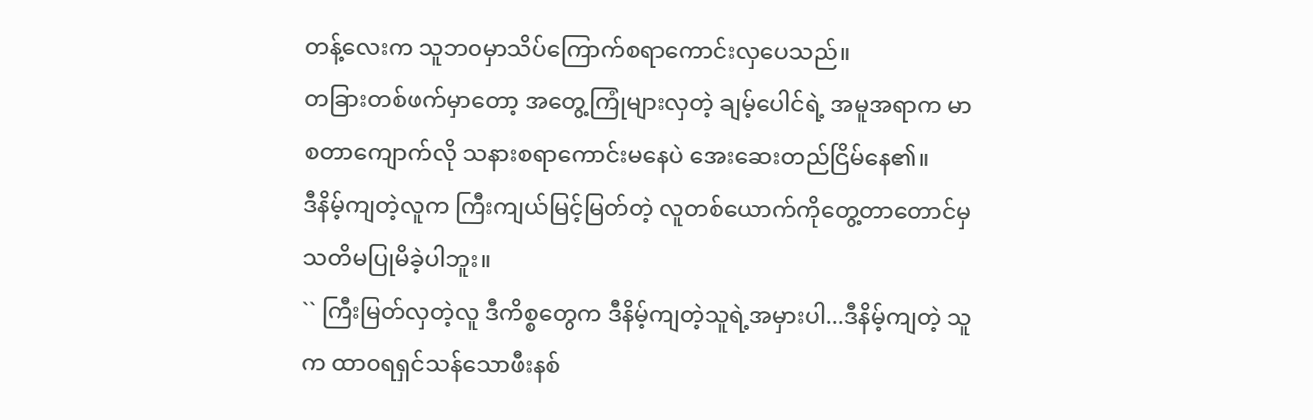တန့်လေးက သူဘ၀မှာသိပ်ကြောက်စရာကောင်းလှပေသည်။
တခြားတစ်ဖက်မှာတော့ အတွေ့ကြုံများလှတဲ့ ချမ့်ပေါင်ရဲ့ အမူအရာက မာစတာကျောက်လို သနားစရာကောင်းမနေပဲ အေးဆေးတည်ငြိမ်နေ၏။
ဒီနိမ့်ကျတဲ့လူက ကြီးကျယ်မြင့်မြတ်တဲ့ လူတစ်ယောက်ကိုတွေ့တာတောင်မှ သတိမပြုမိခဲ့ပါဘူး။
`` ကြီးမြတ်လှတဲ့လူ ဒီကိစ္စတွေက ဒီနိမ့်ကျတဲ့သူရဲ့အမှားပါ...ဒီနိမ့်ကျတဲ့ သူက ထာ၀ရရှင်သန်သောဖီးနစ်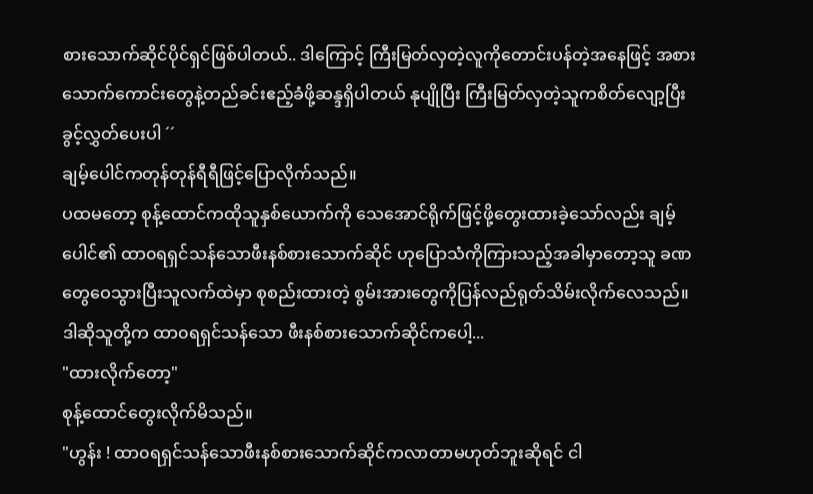စားသောက်ဆိုင်ပိုင်ရှင်ဖြစ်ပါတယ်.. ဒါကြောင့် ကြီးမြတ်လှတဲ့လူကိုတောင်းပန်တဲ့အနေဖြင့် အစားသောက်ကောင်းတွေနဲ့တည်ခင်းဧည့်ခံဖို့ဆန္ဒရှိပါတယ် နုပျိုပြီး ကြီးမြတ်လှတဲ့သူကစိတ်လျော့ပြီးခွင့်လွှတ်ပေးပါ ´´
ချမ့်ပေါင်ကတုန်တုန်ရီရီဖြင့်ပြောလိုက်သည်။
ပထမတော့ စုန့်ထောင်ကထိုသူနှစ်ယောက်ကို သေအောင်ရိုက်ဖြင့်ဖို့တွေးထားခဲ့သော်လည်း ချမ့်ပေါင်၏ ထာ၀ရရှင်သန်သောဖီးနစ်စားသောက်ဆိုင် ဟုပြောသံကိုကြားသည့်အခါမှာတော့သူ ခဏတွေဝေသွားပြီးသူလက်ထဲမှာ စုစည်းထားတဲ့ စွမ်းအားတွေကိုပြန်လည်ရုတ်သိမ်းလိုက်လေသည်။
ဒါဆိုသူတို့က ထာ၀ရရှင်သန်သော ဖီးနစ်စားသောက်ဆိုင်ကပေါ့...
"ထားလိုက်တော့"
စုန့်ထောင်တွေးလိုက်မိသည်။
"ဟွန်း ! ထာ၀ရရှင်သန်သောဖီးနစ်စားသောက်ဆိုင်ကလာတာမဟုတ်ဘူးဆိုရင် ငါ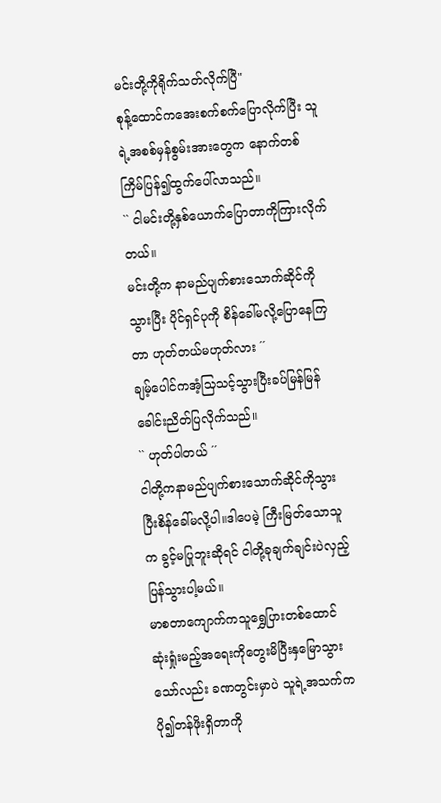မင်းတို့ကိုရိုက်သတ်လိုက်ပြီ"
စုန့်ထောင်ကအေးစက်စက်ပြောလိုက်ပြီး သူရဲ့အစစ်မှန်စွမ်းအားတွေက နောက်တစ်ကြိမ်ပြန်၍ထွက်ပေါ်လာသည်။
`` ငါမင်းတို့နှစ်ယောက်ပြောတာကိုကြားလိုက်တယ်။
မင်းတို့က နာမည်ပျက်စားသောက်ဆိုင်ကိုသွားပြီး ပိုင်ရှင်ပုကို စိန်ခေါ်မလို့ပြောနေကြတာ ဟုတ်တယ်မဟုတ်လား ´´
ချမ့်ပေါင်ကအံ့သြသင့်သွားပြီးခပ်မြန်မြန်ခေါင်းညိတ်ပြလိုက်သည်။
`` ဟုတ်ပါတယ် ´´
ငါတို့ကနာမည်ပျက်စားသောက်ဆိုင်ကိုသွားပြီးစိန်ခေါ်မလို့ပါ။ဒါပေမဲ့ ကြီးမြတ်သောသူက ခွင့်မပြုဘူးဆိုရင် ငါတို့ခုချက်ချင်းပဲလှည့်ပြန်သွားပါ့မယ်။
မာစတာကျောက်ကသူရွှေပြားတစ်ထောင်ဆုံးရှုံးမည့်အရေးကိုတွေးမိပြီးနှမြောသွားသော်လည်း ခဏတွင်းမှာပဲ သူရဲ့အသက်ကပို၍တန်ဖိုးရှိတာကို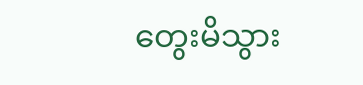တွေးမိသွား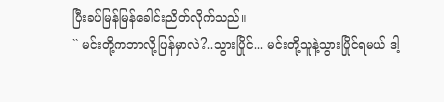ပြီးခပ်မြန်မြန်ခေါင်းညိတ်လိုက်သည်။
`` မင်းတို့ကဘာလို့ပြန်မှာလဲ?..သွားပြိုင်... မင်းတို့သူနဲ့သွားပြိုင်ရမယ် ဒါ့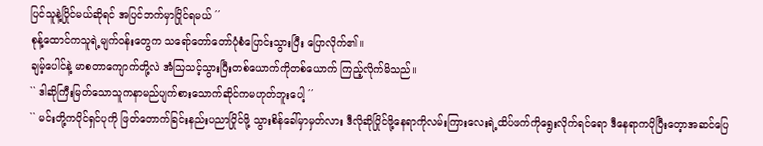ပြင်သူနဲ့ပြိုင်မယ်ဆိုရင် အပြင်ဘက်မှာပြိုင်ရမယ် ´´
စုန့်ထောင်ကသူရဲ့မျက်၀န်းတွေက သရော်တော်တော်ပုံစံပြောင်းသွားပြီး ပြောလိုက်၏။
ချမ့်ပေါင်နဲ့ မာစတာကျောက်တို့လဲ အံသြသင့်သွားပြီးတစ်ယောက်ကိုတစ်ယောက် ကြည့်လိုက်မိသည်။
`` ဒါဆိုကြီးမြတ်သောသူကနာမည်ပျက်စားသောက်ဆိုင်ကမဟုတ်ဘူးပေါ့ ´´
`` မင်းတို့ကပိုင်ရှင်ပုကို ဖြတ်တောက်ခြင်းနည်းပညာပြိုင်ဖို့ သွားစိန်ခေါ်မှာမှတ်လား ဒီလိုဆိုပြိုင်ဖို့နေရာကိုလမ်းကြားလေးရဲ့ထိပ်ဖက်ကိုရွေးလိုက်ရင်ရော ဒီနေရာကပိုပြီးတေ့ာအဆင်ပြေ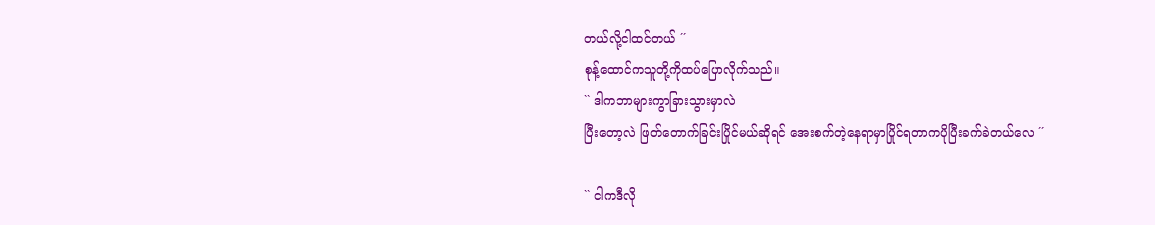တယ်လို့ငါထင်တယ် ´´
စုန့်ထောင်ကသူတို့ကိုထပ်ပြောလိုက်သည်။
`` ဒါကဘာများကွာခြားသွားမှာလဲ
ပြီးတော့လဲ ဖြတ်တောက်ခြင်းပြိုင်မယ်ဆိုရင် အေးစက်တဲ့နေရာမှာပြိုင်ရတာကပိုပြီးခက်ခဲတယ်လေ ´´

`` ငါကဒီလို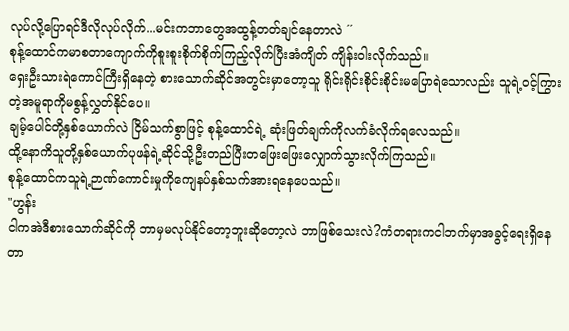လုပ်လို့ပြောရင်ဒီလိုလုပ်လိုက်...မင်းကဘာတွေအထွန့်တတ်ချင်နေတာလဲ ´´
စုန့်ထောင်ကမာစတာကျောက်ကိုစူးစူးစိုက်စိုက်ကြည့်လိုက်ပြီးအံကျိတ် ကျိန်းဝါးလိုက်သည်။
ရှေးဦးသားရဲကောင်ကြီးရှိနေတဲ့ စားသောက်ဆိုင်အတွင်းမှာတော့သူ ရိုင်းရိုင်းစိုင်းစိုင်းမပြောရဲသောလည်း သူရဲ့၀င့်ကြွားတဲ့အမူရာကိုမစွန့်လွှတ်နိုင်ပေ။
ချမ့်ပေါင်တို့နှစ်ယောက်လဲ ငြိမ်သက်စွာဖြင့် စုန့်ထောင်ရဲ့ ဆုံးဖြတ်ချက်ကိုလက်ခံလိုက်ရလေသည်။
ထို့နောကိသူတို့နှစ်ယောက်ပုဖန်ရဲ့ဆိုင်သို့ဦးတည်ပြီးတဖြေးဖြေးလျှောက်သွားလိုက်ကြသည်။
စုန့်ထောင်ကသူရဲ့ဉာဏ်ကောင်းမှုကိုကျေနပ်နှစ်သက်အားရနေပေသည်။
"ဟွန်း
ငါကအဲဒီစားသောက်ဆိုင်ကို ဘာမှမလုပ်နိုင်တော့ဘူးဆိုတော့လဲ ဘာဖြစ်သေးလဲ?ကံတရားကငါဘက်မှာအခွင့်ရေးရှိနေတာ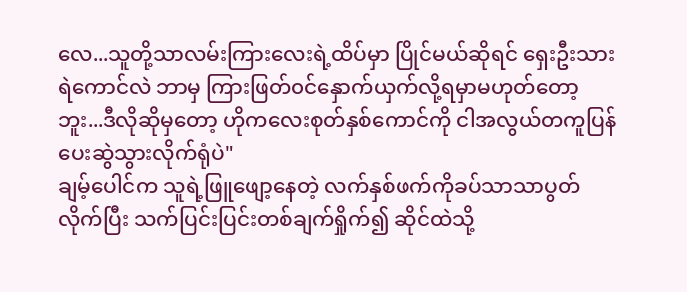လေ...သူတို့သာလမ်းကြားလေးရဲ့ထိပ်မှာ ပြိုင်မယ်ဆိုရင် ရှေးဦးသားရဲကောင်လဲ ဘာမှ ကြားဖြတ်၀င်နှောက်ယှက်လို့ရမှာမဟုတ်တော့ဘူး...ဒီလိုဆိုမှတော့ ဟိုကလေးစုတ်နှစ်ကောင်ကို ငါအလွယ်တကူပြန်ပေးဆွဲသွားလိုက်ရုံပဲ"
ချမ့်ပေါင်က သူရဲ့ဖြူဖျော့နေတဲ့ လက်နှစ်ဖက်ကိုခပ်သာသာပွတ်လိုက်ပြီး သက်ပြင်းပြင်းတစ်ချက်ရှိုက်၍ ဆိုင်ထဲသို့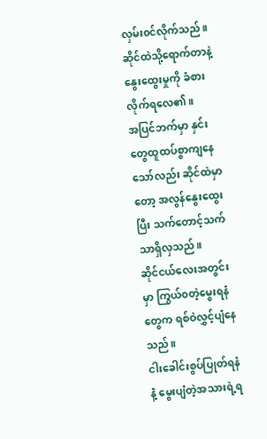လှမ်း၀င်လိုက်သည်။
ဆိုင်ထဲသို့ရောက်တာနဲ့နွေးထွေးမှုကို ခံစားလိုက်ရလေ၏။
အပြင်ဘက်မှာ နှင်းတွေထူထပ်စွာကျနေသော်လည်း ဆိုင်ထဲမှာတော့ အလွန်နွေးထွေးပြီး သက်တောင့်သက်သာရှိလှသည်။
ဆိုင်ငယ်လေးအတွင်းမှာ ကြွယ်၀တဲ့မွေးရနံတွေက ရစ်ဝဲလွှင့်ပျံနေသည်။
ငါးခေါင်းစွပ်ပြုတ်ရနံ နဲံ့ မွေးပျံတဲ့အသားရဲ့ရ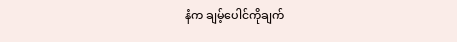နံက ချမ့်ပေါင်ကိုချက်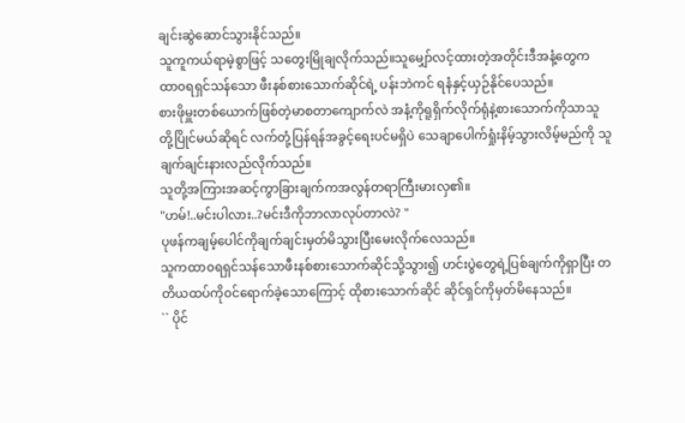ချင်းဆွဲဆောင်သွားနိုင်သည်။
သူကူကယ်ရာမဲ့စွာဖြင့် သတွေးမြိုချလိုက်သည်။သူမျှော်လင့်ထားတဲ့အတိုင်းဒီအနံ့တွေက ထာ၀ရရှင်သန်သော ဖီးနစ်စားသောက်ဆိုင်ရဲ့ ပန်းဘဲကင် ရနံနှင့်ယှဉ်နိုင်ပေသည်။
စားဖိုမှူးတစ်ယောက်ဖြစ်တဲ့မာစတာကျောက်လဲ အနံ့ကိုရူရှိက်လိုက်ရုံနဲ့စားသောက်ကိုသာသူတို့ပြိုင်မယ်ဆိုရင် လက်တုံ့ပြန်ရန်အခွင့်ရေးပင်မရှိပဲ သေချာပေါက်ရှုံးနိမ့်သွားလိမ့်မည်ကို သူချက်ချင်းနားလည်လိုက်သည်။
သူတို့အကြားအဆင့်ကွာခြားချက်ကအလွန်တရာကြီးမားလှ၏။
"ဟမ်!..မင်းပါလား..?မင်းဒီကိုဘာလာလုပ်တာလဲ? "
ပုဖန်ကချမ့်ပေါင်ကိုချက်ချင်းမှတ်မိသွားပြီးမေးလိုက်လေသည်။
သူကထာ၀ရရှင်သန်သောဖီးနစ်စားသောက်ဆိုင်သို့သွား၍ ဟင်းပွဲတွေရဲ့ပြစ်ချက်ကိုရှာပြီး တတိယထပ်ကို၀င်ရောက်ခဲ့သောကြောင့် ထိုစားသောက်ဆိုင် ဆိုင်ရှင်ကိုမှတ်မိနေသည်။
`` ပိုင်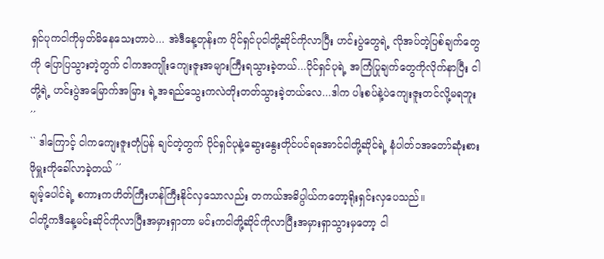ရှင်ပုကငါကိုမှတ်မိနေသေးတာပဲ... အဲဒီနေ့တုန်းက ပိုင်ရှင်ပုငါတို့ဆိုင်ကိုလာပြီး ဟင်းပွဲတွေရဲ့ လိုအပ်တဲ့ပြစ်ချက်တွေကို ပြောပြသွားတဲ့တွက် ငါကအကျိုးကျေးဇူးအများကြီးရသွားခဲ့တယ်...ပိုင်ရှင်ပုရဲ့ အကြံပြုချက်တွေကိုလိုက်နာပြီး ငါတို့ရဲ့ ဟင်းပွဲအမြောက်အမြား ရဲ့အရည်သွေးကလဲတိုးတတ်သွားခဲ့တယ်လေ...ဒါက ပါးစပ်နဲ့ပဲကျေးဇူးတင်လို့မရဘူး ´´
`` ဒါကြောင့် ငါကကျေးဇူးတုံပြန် ချင်တဲ့တွက် ပိုင်ရှင်ပုနဲ့ဆွေးနွေးတိုင်ပင်ရအောင်ငါတို့ဆိုင်ရဲ့ နံပါတ်၁အတော်ဆုံးစားဖိုမှူးကိုခေါ်လာခဲ့တယ် ´´
ချမ့်ပေါင်ရဲ့ စကားကဟိတ်ကြီးဟန်ကြီးနိုင်လှသောလည်း တကယ်အဓိပ္ပါယ်ကတော့ရိုးရှင်းလှပေသည်။
ငါတို့ကဒီနေ့မင်းဆိုင်ကိုလာပြီးအမှားရှာတာ မင်းကငါတို့ဆိုင်ကိုလာပြီးအမှားရှာသွားမှတော့ ငါ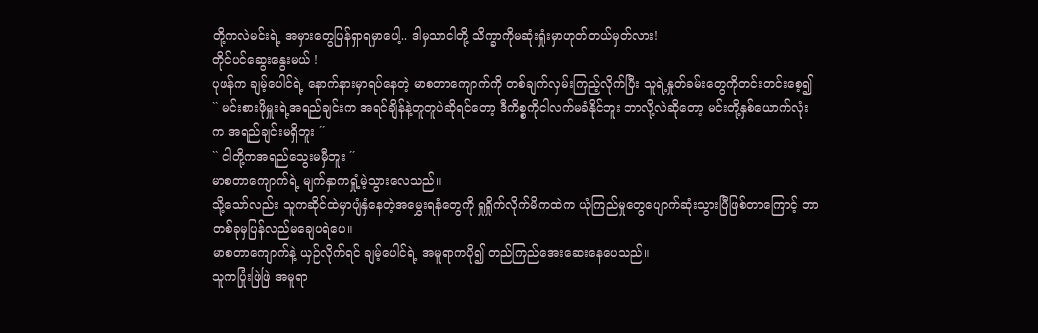တို့ကလဲမင်းရဲ့ အမှားတွေပြန်ရှာရမှာပေါ့.. ဒါမှသာငါတို့ သိက္ခာကိုမဆုံးရှုံးမှာဟုတ်တယ်မှတ်လား!
တိုင်ပင်ဆွေးနွေးမယ် !
ပုဖန်က ချမ့်ပေါင်ရဲ့ နောက်နားမှာရပ်နေတဲ့ မာစတာကျောက်ကို တစ်ချက်လှမ်းကြည့်လိုက်ပြီး သူရဲ့နှုတ်ခမ်းတွေကိုတင်းတင်းစေ့၍
`` မင်းစားဖိုမှူးရဲ့အရည်ချင်းက အရင်ချိန်နဲ့တူတူပဲဆိုရင်တော့ ဒီကိစ္စကိုငါလက်မခံနိုင်ဘူး ဘာလို့လဲဆိုတော့ မင်းတို့နှစ်ယောက်လုံးက အရည်ချင်းမရှိဘူး ´´
`` ငါတို့ကအရည်သွေးမမှီဘူး ´´
မာစတာကျောက်ရဲ့ မျက်နှာကရှုံ့မဲ့သွားလေသည်။
သို့သော်လည်း သူကဆိုင်ထဲမှာပျံနှံနေတဲ့အမွှေးရနံတွေကို ရှုရှိုက်လိုက်မိကထဲက ယုံကြည်မှုတွေပျောက်ဆုံးသွားပြီဖြစ်တာကြောင့် ဘာတစ်ခုမှပြန်လည်မချေပရဲပေ။
မာစတာကျောက်နဲ့ ယှဉ်လိုက်ရင် ချမ့်ပေါင်ရဲ့ အမူရာကပို၍ တည်ကြည်အေးဆေးနေပေသည်။
သူကပြုံးဖြဲဖြဲ အမူရာ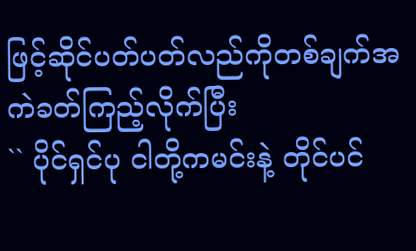ဖြင့်ဆိုင်ပတ်ပတ်လည်ကိုတစ်ချက်အကဲခတ်ကြည့်လိုက်ပြီး
`` ပိုင်ရှင်ပု ငါတို့ကမင်းနဲ့ တိုင်ပင်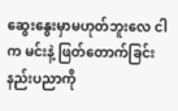ဆွေးနွေးမှာမဟုတ်ဘူးလေ ငါက မင်းနဲ့ ဖြတ်တောက်ခြင်းနည်းပညာကို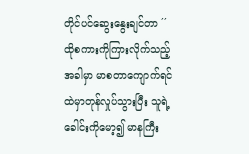တိုင်ပင်ဆွေးနွေးချင်တာ ´´
ထိုစကားကိုကြားလိုက်သည့်အခါမှာ မာစတာကျောက်ရင်ထဲမှာတုန်လှုပ်သွားပြီး သူရဲ့ခေါင်းကိုမော့၍ မာနကြီး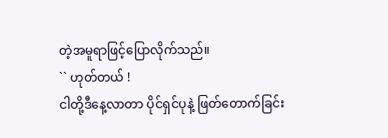တဲ့အမူရာဖြင့်ပြောလိုက်သည်။
`` ဟုတ်တယ် !
ငါတို့ဒီနေ့လာတာ ပိုင်ရှင်ပုနဲ့ ဖြတ်တောက်ခြင်း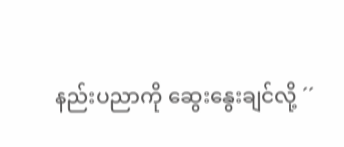နည်းပညာကို ဆွေးနွေးချင်လို့ ´´